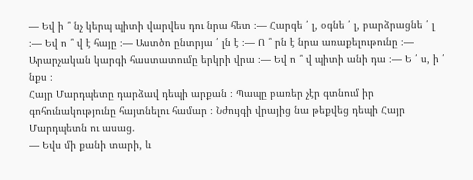— Եվ ի ՞ նչ կերպ պիտի վարվես դու նրա հետ ։— Հարգե ՛ լ, օգնե ՛ լ, բարձրացնե ՛ լ ։— Եվ ո ՞ վ է հայը ։— Աստծո ընտրյա ՛ լն է ։— Ո ՞ րն է նրա առաքելութունը ։— Արարչական կարգի հաստատումը երկրի վրա ։— Եվ ո ՞ վ պիտի անի դա ։— Ե ՛ ս, ի ՛ նքս ։
Հայր Մարդպետը դարձավ դեպի արքան ։ Պապը բառեր չէր գտնում իր գոհունակությունը հայտնելու համար ։ Նժույգի վրայից նա թեքվեց դեպի Հայր Մարդպետն ու ասաց.
— Եվս մի քանի տարի, և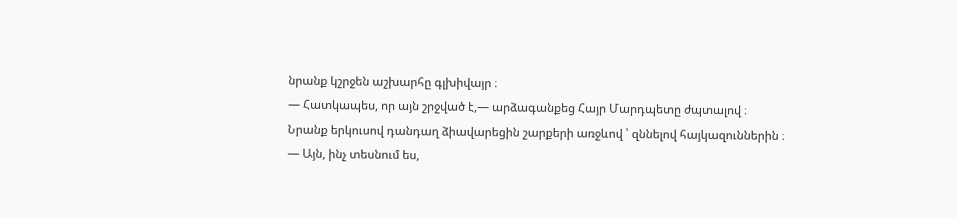նրանք կշրջեն աշխարհը գլխիվայր ։
— Հատկապես, որ այն շրջված է,— արձագանքեց Հայր Մարդպետը ժպտալով ։
Նրանք երկուսով դանդաղ ձիավարեցին շարքերի առջևով ՝ զննելով հայկազուններին ։
— Այն, ինչ տեսնում ես,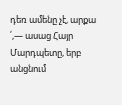դեռ ամենը չէ, արքա ՛,— ասաց Հայր Մարդպետը, երբ անցնում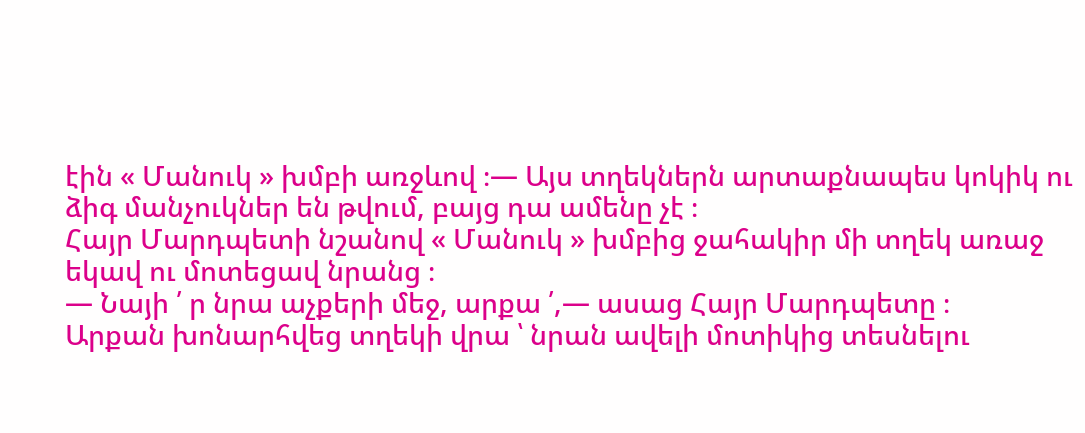էին « Մանուկ » խմբի առջևով ։— Այս տղեկներն արտաքնապես կոկիկ ու ձիգ մանչուկներ են թվում, բայց դա ամենը չէ ։
Հայր Մարդպետի նշանով « Մանուկ » խմբից ջահակիր մի տղեկ առաջ եկավ ու մոտեցավ նրանց ։
— Նայի ՛ ր նրա աչքերի մեջ, արքա ՛,— ասաց Հայր Մարդպետը ։
Արքան խոնարհվեց տղեկի վրա ՝ նրան ավելի մոտիկից տեսնելու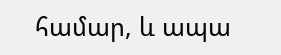համար, և ապա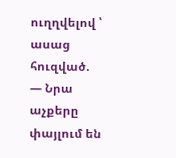ուղղվելով ՝ ասաց հուզված.
— Նրա աչքերը փայլում են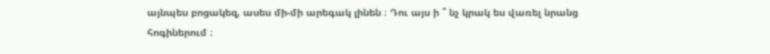այնպես բոցակեզ, ասես մի-մի արեգակ լինեն ։ Դու այս ի ՞ նչ կրակ ես վառել նրանց հոգիներում ։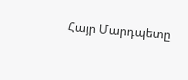Հայր Մարդպետը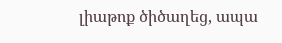լիաթոք ծիծաղեց, ապա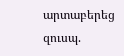արտաբերեց զուսպ.